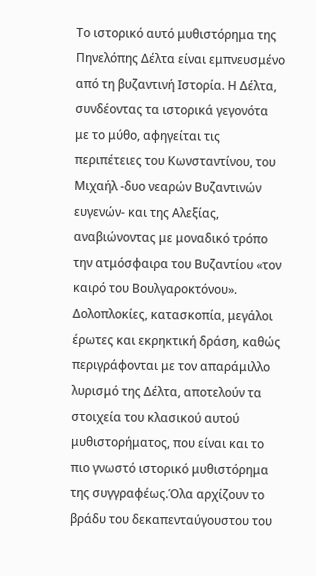Το ιστορικό αυτό μυθιστόρημα της Πηνελόπης Δέλτα είναι εμπνευσμένο από τη βυζαντινή Ιστορία. Η Δέλτα, συνδέοντας τα ιστορικά γεγονότα με το μύθο, αφηγείται τις περιπέτειες του Κωνσταντίνου, του Μιχαήλ -δυο νεαρών Βυζαντινών ευγενών- και της Αλεξίας, αναβιώνοντας με μοναδικό τρόπο την ατμόσφαιρα του Βυζαντίου «τον καιρό του Βουλγαροκτόνου». Δολοπλοκίες, κατασκοπία, μεγάλοι έρωτες και εκρηκτική δράση, καθώς περιγράφονται με τον απαράμιλλο λυρισμό της Δέλτα, αποτελούν τα στοιχεία του κλασικού αυτού μυθιστορήματος, που είναι και το πιο γνωστό ιστορικό μυθιστόρημα της συγγραφέως.Όλα αρχίζουν το βράδυ του δεκαπενταύγουστου του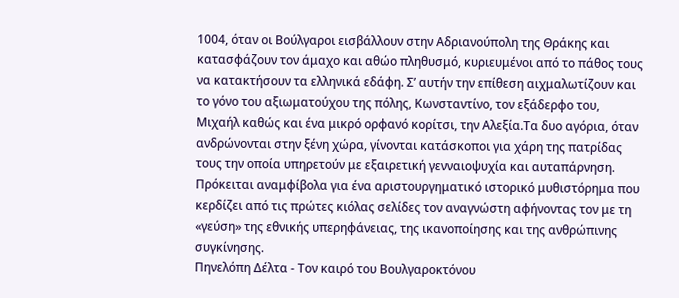1004, όταν οι Βούλγαροι εισβάλλουν στην Αδριανούπολη της Θράκης και κατασφάζουν τον άμαχο και αθώο πληθυσμό, κυριευμένοι από το πάθος τους να κατακτήσουν τα ελληνικά εδάφη. Σ’ αυτήν την επίθεση αιχμαλωτίζουν και το γόνο του αξιωματούχου της πόλης, Κωνσταντίνο, τον εξάδερφο του, Μιχαήλ καθώς και ένα μικρό ορφανό κορίτσι, την Αλεξία.Τα δυο αγόρια, όταν ανδρώνονται στην ξένη χώρα, γίνονται κατάσκοποι για χάρη της πατρίδας τους την οποία υπηρετούν με εξαιρετική γενναιοψυχία και αυταπάρνηση.
Πρόκειται αναμφίβολα για ένα αριστουργηματικό ιστορικό μυθιστόρημα που κερδίζει από τις πρώτες κιόλας σελίδες τον αναγνώστη αφήνοντας τον με τη «γεύση» της εθνικής υπερηφάνειας, της ικανοποίησης και της ανθρώπινης συγκίνησης.
Πηνελόπη Δέλτα - Τον καιρό του Βουλγαροκτόνου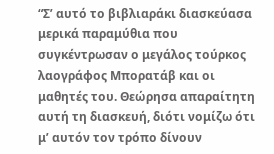“Σ’ αυτό το βιβλιαράκι διασκεύασα μερικά παραμύθια που συγκέντρωσαν ο μεγάλος τούρκος λαογράφος Μπορατάβ και οι μαθητές του. Θεώρησα απαραίτητη αυτή τη διασκευή, διότι νομίζω ότι μ’ αυτόν τον τρόπο δίνουν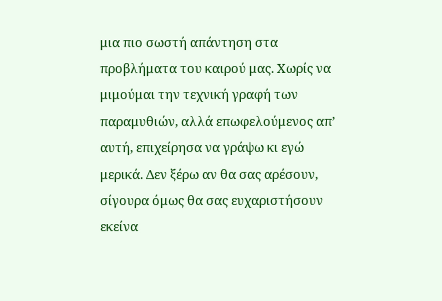μια πιο σωστή απάντηση στα προβλήματα του καιρού μας. Χωρίς να μιμούμαι την τεχνική γραφή των παραμυθιών, αλλά επωφελούμενος απ’ αυτή, επιχείρησα να γράψω κι εγώ μερικά. Δεν ξέρω αν θα σας αρέσουν, σίγουρα όμως θα σας ευχαριστήσουν εκείνα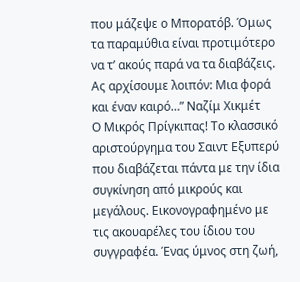που μάζεψε ο Μπορατόβ. Όμως τα παραμύθια είναι προτιμότερο να τ’ ακούς παρά να τα διαβάζεις. Ας αρχίσουμε λοιπόν: Μια φορά και έναν καιρό…” Ναζίμ Χικμέτ
Ο Μικρός Πρίγκιπας! Το κλασσικό αριστούργημα του Σαιντ Εξυπερύ που διαβάζεται πάντα με την ίδια συγκίνηση από μικρούς και μεγάλους. Εικονογραφημένο με τις ακουαρέλες του ίδιου του συγγραφέα. Ένας ύμνος στη ζωή,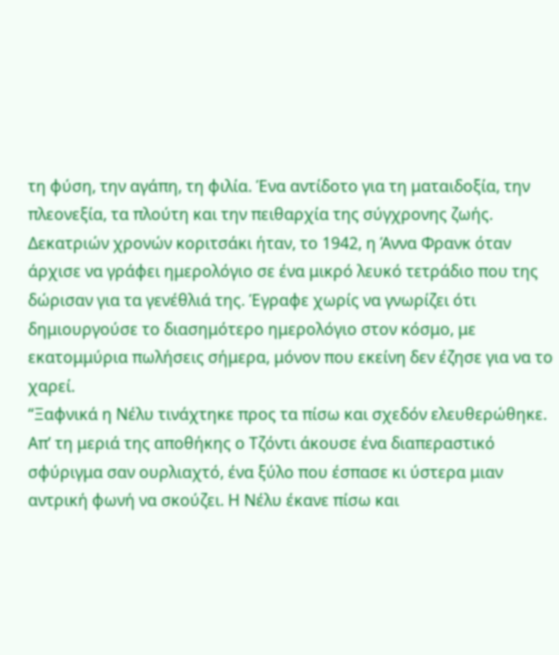τη φύση, την αγάπη, τη φιλία. Ένα αντίδοτο για τη ματαιδοξία, την πλεονεξία, τα πλούτη και την πειθαρχία της σύγχρονης ζωής.
Δεκατριών χρονών κοριτσάκι ήταν, το 1942, η Άννα Φρανκ όταν άρχισε να γράφει ημερολόγιο σε ένα μικρό λευκό τετράδιο που της δώρισαν για τα γενέθλιά της. Έγραφε χωρίς να γνωρίζει ότι δημιουργούσε το διασημότερο ημερολόγιο στον κόσμο, με εκατομμύρια πωλήσεις σήμερα, μόνον που εκείνη δεν έζησε για να το χαρεί.
“Ξαφνικά η Νέλυ τινάχτηκε προς τα πίσω και σχεδόν ελευθερώθηκε. Απ’ τη μεριά της αποθήκης ο Τζόντι άκουσε ένα διαπεραστικό σφύριγμα σαν ουρλιαχτό, ένα ξύλο που έσπασε κι ύστερα μιαν αντρική φωνή να σκούζει. Η Νέλυ έκανε πίσω και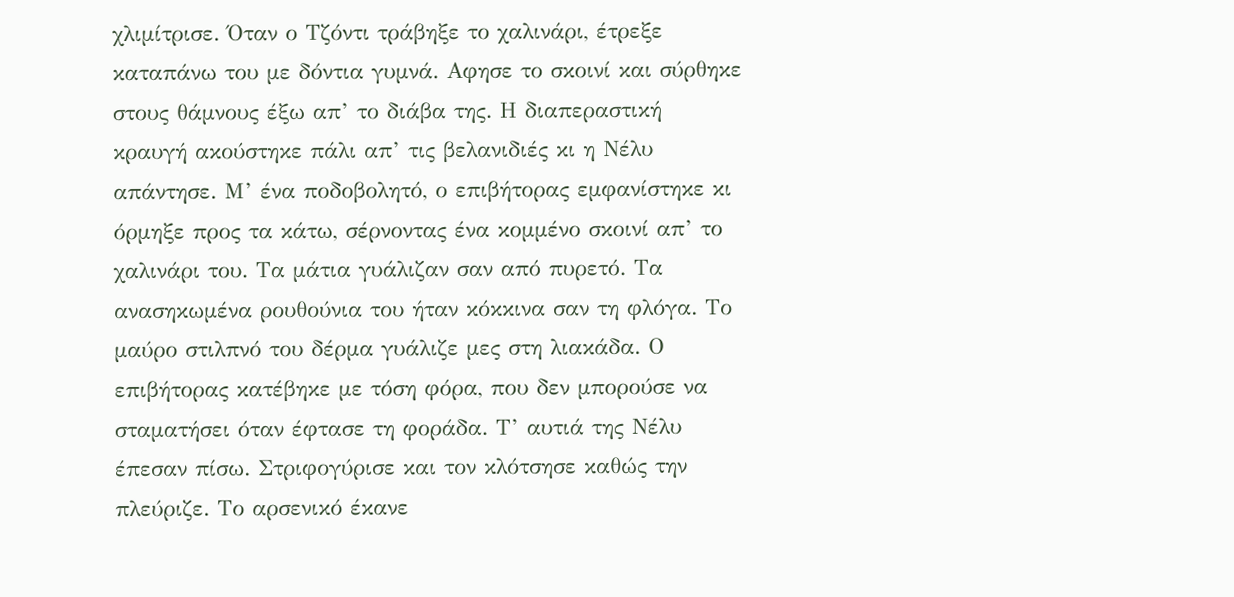χλιμίτρισε. Όταν ο Τζόντι τράβηξε το χαλινάρι, έτρεξε καταπάνω του με δόντια γυμνά. Αφησε το σκοινί και σύρθηκε στους θάμνους έξω απ’ το διάβα της. Η διαπεραστική κραυγή ακούστηκε πάλι απ’ τις βελανιδιές κι η Νέλυ απάντησε. Μ’ ένα ποδοβολητό, ο επιβήτορας εμφανίστηκε κι όρμηξε προς τα κάτω, σέρνοντας ένα κομμένο σκοινί απ’ το χαλινάρι του. Τα μάτια γυάλιζαν σαν από πυρετό. Τα ανασηκωμένα ρουθούνια του ήταν κόκκινα σαν τη φλόγα. Το μαύρο στιλπνό του δέρμα γυάλιζε μες στη λιακάδα. Ο επιβήτορας κατέβηκε με τόση φόρα, που δεν μπορούσε να σταματήσει όταν έφτασε τη φοράδα. Τ’ αυτιά της Νέλυ έπεσαν πίσω. Στριφογύρισε και τον κλότσησε καθώς την πλεύριζε. Το αρσενικό έκανε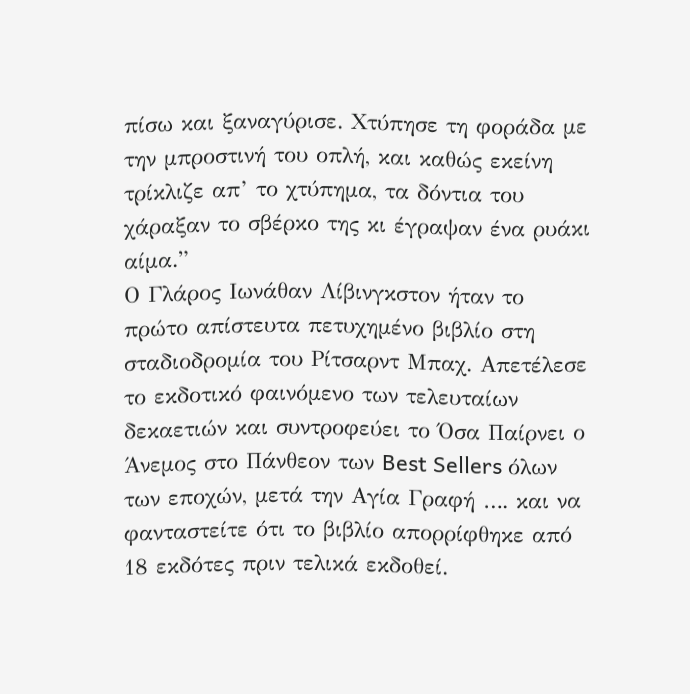πίσω και ξαναγύρισε. Χτύπησε τη φοράδα με την μπροστινή του οπλή, και καθώς εκείνη τρίκλιζε απ’ το χτύπημα, τα δόντια του χάραξαν το σβέρκο της κι έγραψαν ένα ρυάκι αίμα.”
Ο Γλάρος Ιωνάθαν Λίβινγκστον ήταν το πρώτο απίστευτα πετυχημένο βιβλίο στη σταδιοδρομία του Ρίτσαρντ Μπαχ. Απετέλεσε το εκδοτικό φαινόμενο των τελευταίων δεκαετιών και συντροφεύει το Όσα Παίρνει ο Άνεμος στο Πάνθεον των Best Sellers όλων των εποχών, μετά την Αγία Γραφή …. και να φανταστείτε ότι το βιβλίο απορρίφθηκε από 18 εκδότες πριν τελικά εκδοθεί.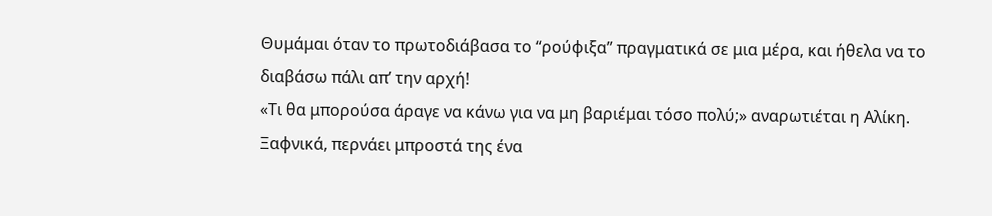Θυμάμαι όταν το πρωτοδιάβασα το “ρούφιξα” πραγματικά σε μια μέρα, και ήθελα να το διαβάσω πάλι απ’ την αρχή!
«Τι θα μπορούσα άραγε να κάνω για να μη βαριέμαι τόσο πολύ;» αναρωτιέται η Αλίκη. Ξαφνικά, περνάει μπροστά της ένα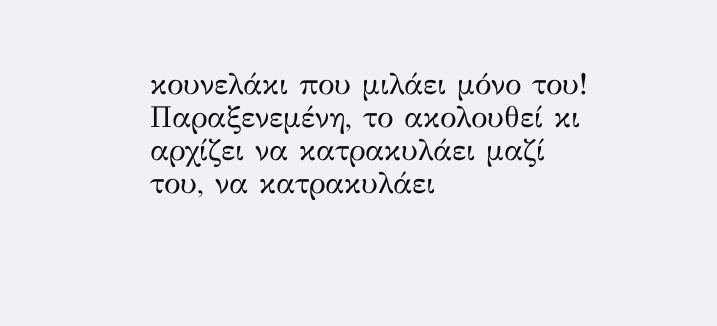κουνελάκι που μιλάει μόνο του! Παραξενεμένη, το ακολουθεί κι αρχίζει να κατρακυλάει μαζί του, να κατρακυλάει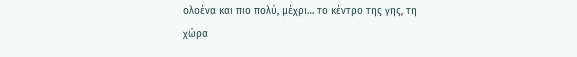ολοένα και πιο πολύ, μέχρι… το κέντρο της γης, τη χώρα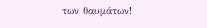των θαυμάτων!